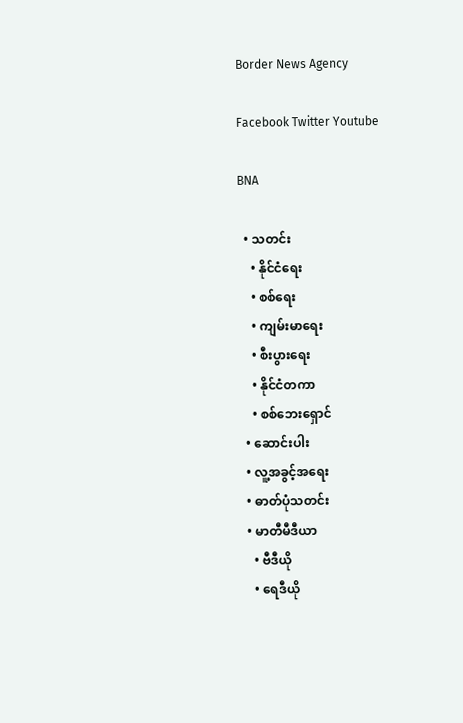Border News Agency

Facebook Twitter Youtube

BNA

  • သတင်း
    • နိုင်ငံရေး
    • စစ်ရေး
    • ကျမ်းမာရေး
    • စီးပွားရေး
    • နိုင်ငံတကာ
    • စစ်ဘေးရှောင်
  • ဆောင်းပါး
  • လူ့အခွင့်အရေး
  • ဓာတ်ပုံသတင်း
  • မာတီမီဒီယာ
    • ဗီဒီယို
    • ရေဒီယို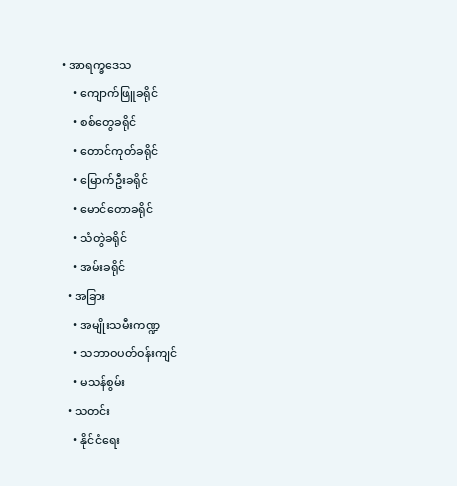• အာရက္ခဒေသ
    • ကျောက်ဖြူခရိုင်
    • စစ်တွေခရိုင်
    • တောင်ကုတ်ခရိုင်
    • မြောက်ဦးခရိုင်
    • မောင်တောခရိုင်
    • သံတွဲခရိုင်
    • အမ်းခရိုင်
  • အခြား
    • အမျိုးသမီးကဏ္ဍ
    • သဘာဝပတ်ဝန်းကျင်
    • မသန်စွမ်း
  • သတင်း
    • နိုင်ငံရေး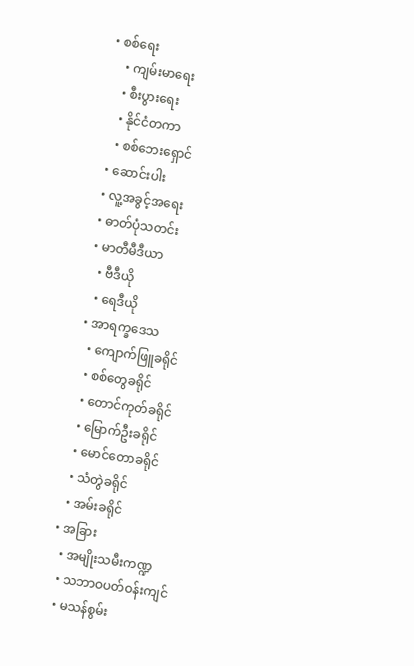• စစ်ရေး
    • ကျမ်းမာရေး
    • စီးပွားရေး
    • နိုင်ငံတကာ
    • စစ်ဘေးရှောင်
  • ဆောင်းပါး
  • လူ့အခွင့်အရေး
  • ဓာတ်ပုံသတင်း
  • မာတီမီဒီယာ
    • ဗီဒီယို
    • ရေဒီယို
  • အာရက္ခဒေသ
    • ကျောက်ဖြူခရိုင်
    • စစ်တွေခရိုင်
    • တောင်ကုတ်ခရိုင်
    • မြောက်ဦးခရိုင်
    • မောင်တောခရိုင်
    • သံတွဲခရိုင်
    • အမ်းခရိုင်
  • အခြား
    • အမျိုးသမီးကဏ္ဍ
    • သဘာဝပတ်ဝန်းကျင်
    • မသန်စွမ်း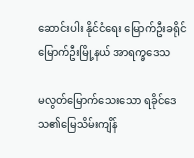ဆောင်းပါး နိုင်ငံရေး မြောက်ဦးခရိုင် မြောက်ဦးမြို့နယ် အာရက္ခဒေသ

မလွတ်မြောက်သေးသော ရခိုင်ဒေသ၏မြေသိမ်းကျိန်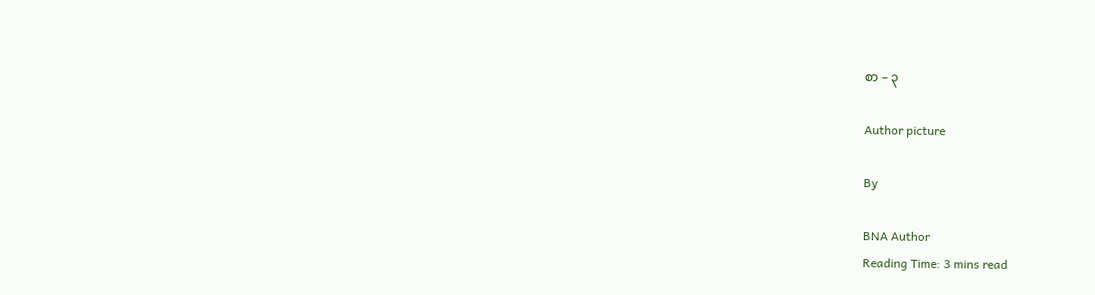စာ – ၃

Author picture

By

BNA Author
Reading Time: 3 mins read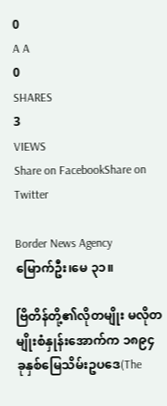0
A A
0
SHARES
3
VIEWS
Share on FacebookShare on Twitter

Border News Agency
မြောက်ဦး၊မေ ၃၁။

ဗြိတိန်တို့၏လိုတမျိုး မလိုတမျိုးစံနှုန်းအောက်က ၁၈၉၄ ခုနှစ်မြေသိမ်းဥပဒေ(The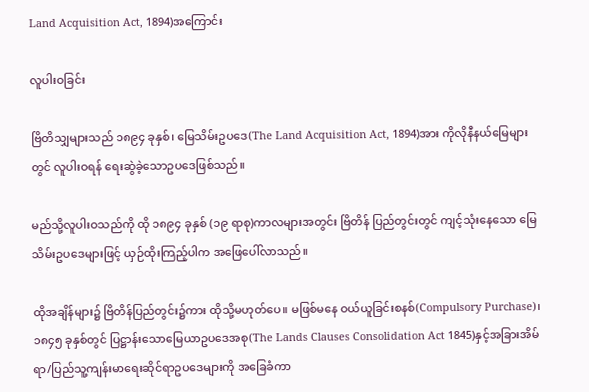Land Acquisition Act, 1894)အကြောင်း

လူပါးဝခြင်း

ဗြိတိသျှများသည် ၁၈၉၄ ခုနှစ်၊ မြေသိမ်းဥပဒေ(The Land Acquisition Act, 1894)အား ကိုလိုနီနယ်မြေများတွင် လူပါးဝရန် ရေးဆွဲခဲ့သောဥပဒေဖြစ်သည်။

မည်သို့လူပါးဝသည်ကို ထို ၁၈၉၄ ခုနှစ် (၁၉ ရာစု)ကာလများအတွင်း ဗြိတိန် ပြည်တွင်းတွင် ကျင့်သုံးနေသော မြေသိမ်းဥပဒေများဖြင့် ယှဉ်ထိုးကြည့်ပါက အဖြေပေါ်လာသည်။

ထိုအချိန်များ၌ ဗြိတိန်ပြည်တွင်း၌ကား ထိုသို့မဟုတ်ပေ။ မဖြစ်မနေ ဝယ်ယူခြင်းစနစ်(Compulsory Purchase)၊၁၈၄၅ ခုနှစ်တွင် ပြဋ္ဌာန်းသောမြေယာဥပဒေအစု(The Lands Clauses Consolidation Act 1845)နှင့်အခြားအိမ်ရာ/ပြည်သူ့ကျန်းမာရေးဆိုင်ရာဥပဒေများကို အခြေခံကာ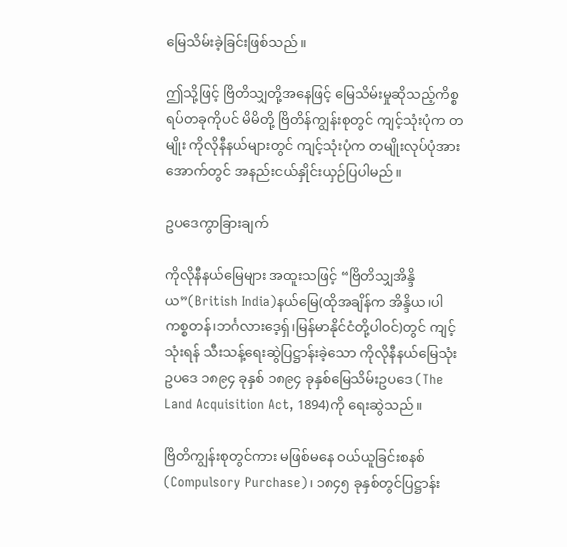မြေသိမ်းခဲ့ခြင်းဖြစ်သည်။

ဤသို့ဖြင့် ဗြိတိသျှတို့အနေဖြင့် မြေသိမ်းမှုဆိုသည့်ကိစ္စရပ်တခုကိုပင် မိမိတို့ ဗြိတိန်ကျွန်းစုတွင် ကျင့်သုံးပုံက တမျိုး ကိုလိုနီနယ်များတွင် ကျင့်သုံးပုံက တမျိုးလုပ်ပုံအား အောက်တွင် အနည်းငယ်နှိုင်းယှဉ်ပြပါမည်။

ဥပဒေကွာခြားချက်

ကိုလိုနီနယ်မြေများ အထူးသဖြင့် “ဗြိတိသျှအိန္ဒိယ”(British India)နယ်မြေ(ထိုအချိန်က အိန္ဒိယ၊ပါကစ္စတန်၊ဘင်္ဂလားဒေ့ရှ်၊မြန်မာနိုင်ငံတို့ပါဝင်)တွင် ကျင့် သုံးရန် သီးသန့်ရေးဆွဲပြဋ္ဌာန်းခဲ့သော ကိုလိုနီနယ်မြေသုံးဥပဒေ ၁၈၉၄ ခုနှစ် ၁၈၉၄ ခုနှစ်မြေသိမ်းဥပဒေ (The Land Acquisition Act, 1894)ကို ရေးဆွဲသည်။

ဗြိတိကျွန်းစုတွင်ကား မဖြစ်မနေ ဝယ်ယူခြင်းစနစ်(Compulsory Purchase)၊ ၁၈၄၅ ခုနှစ်တွင်ပြဋ္ဌာန်း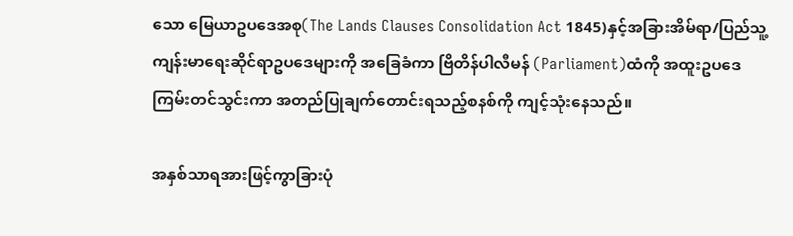သော မြေယာဥပဒေအစု(The Lands Clauses Consolidation Act 1845)နှင့်အခြားအိမ်ရာ/ပြည်သူ့ကျန်းမာရေးဆိုင်ရာဥပဒေများကို အခြေခံကာ ဗြိတိန်ပါလီမန် (Parliament)ထံကို အထူးဥပဒေကြမ်းတင်သွင်းကာ အတည်ပြုချက်တောင်းရသည့်စနစ်ကို ကျင့်သုံးနေသည်။

အနှစ်သာရအားဖြင့်ကွာခြားပုံ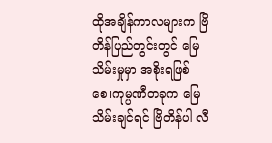ထိုအချိန်ကာလများက ဗြိတိန်ပြည်တွင်းတွင် မြေသိမ်းမှုမှာ အစိုးရဖြစ်စေ၊ကုမ္ပဏီတခုက မြေသိမ်းချင်ရင် ဗြိတိန်ပါ လီ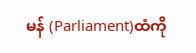မန် (Parliament)ထံကို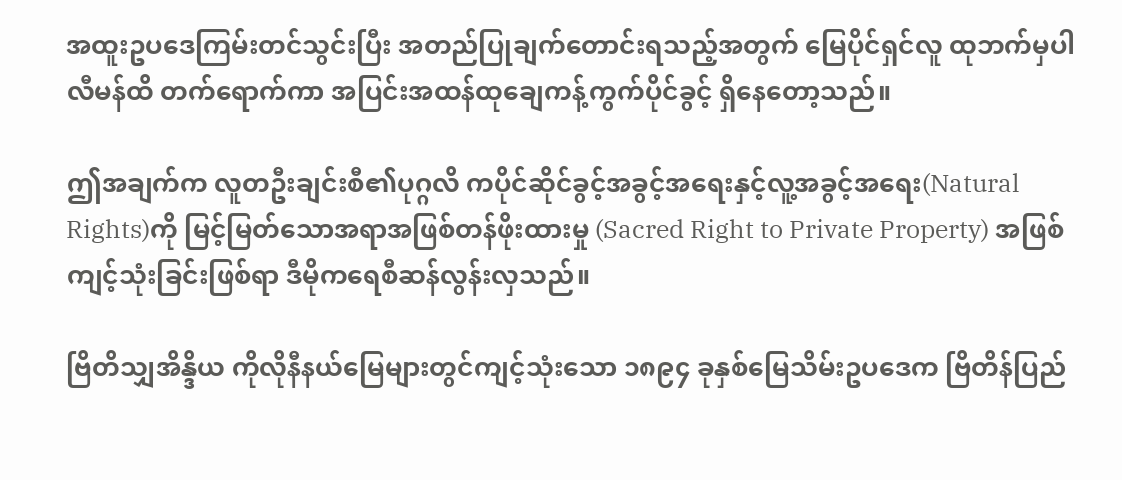အထူးဥပဒေကြမ်းတင်သွင်းပြီး အတည်ပြုချက်တောင်းရသည့်အတွက် မြေပိုင်ရှင်လူ ထုဘက်မှပါလီမန်ထိ တက်ရောက်ကာ အပြင်းအထန်ထုချေကန့်ကွက်ပိုင်ခွင့် ရှိနေတော့သည်။

ဤအချက်က လူတဦးချင်းစီ၏ပုဂ္ဂလိ ကပိုင်ဆိုင်ခွင့်အခွင့်အရေးနှင့်လူ့အခွင့်အရေး(Natural Rights)ကို မြင့်မြတ်သောအရာအဖြစ်တန်ဖိုးထားမှု (Sacred Right to Private Property) အဖြစ် ကျင့်သုံးခြင်းဖြစ်ရာ ဒီမိုကရေစီဆန်လွန်းလှသည်။

ဗြိတိသျှအိန္ဒိယ ကိုလိုနီနယ်မြေများတွင်ကျင့်သုံးသော ၁၈၉၄ ခုနှစ်မြေသိမ်းဥပဒေက ဗြိတိန်ပြည်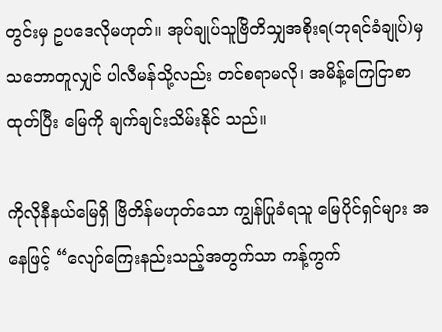တွင်းမှ ဥပဒေလိုမဟုတ်။ အုပ်ချုပ်သူဗြိတိသျှအစိုးရ(ဘုရင်ခံချုပ်)မှ သဘောတူလျှင် ပါလီမန်သို့လည်း တင်စရာမလို၊ အမိန့်ကြေငြာစာထုတ်ပြီး မြေကို ချက်ချင်းသိမ်းနိုင် သည်။

ကိုလိုနီနယ်မြေရှိ ဗြိတိန်မဟုတ်သော ကျွန်ပြုခံရသူ မြေပိုင်ရှင်များ အနေဖြင့် “လျော်ကြေးနည်းသည့်အတွက်သာ ကန့်ကွက်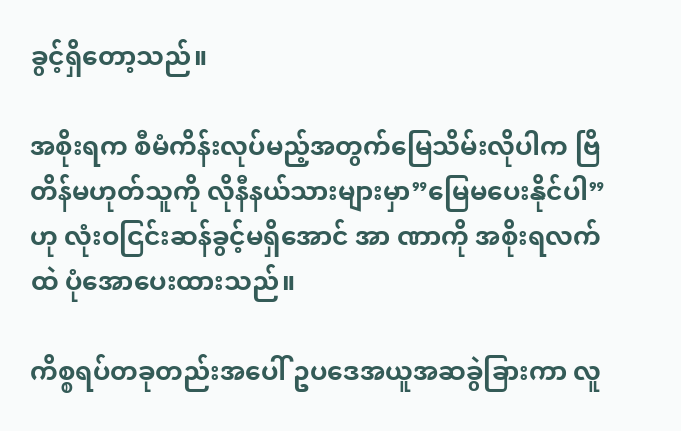ခွင့်ရှိတော့သည်။

အစိုးရက စီမံကိန်းလုပ်မည့်အတွက်မြေသိမ်းလိုပါက ဗြိတိန်မဟုတ်သူကို လိုနီနယ်သားများမှာ”မြေမပေးနိုင်ပါ” ဟု လုံးဝငြင်းဆန်ခွင့်မရှိအောင် အာ ဏာကို အစိုးရလက်ထဲ ပုံအောပေးထားသည်။

ကိစ္စရပ်တခုတည်းအပေါ် ဥပဒေအယူအဆခွဲခြားကာ လူ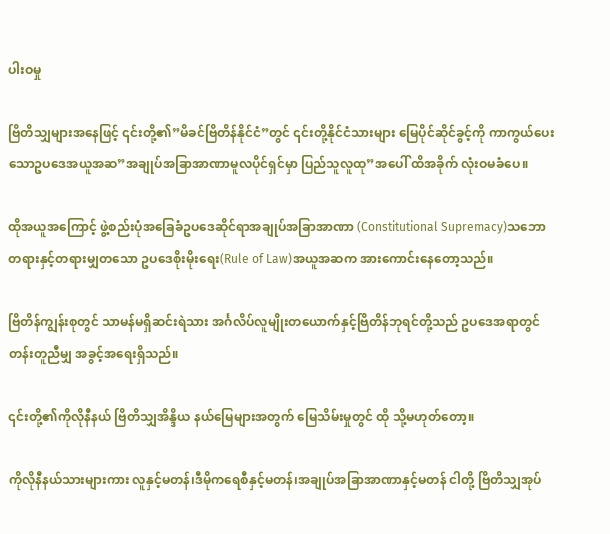ပါးဝမှု

ဗြိတိသျှများအနေဖြင့် ၎င်းတို့၏”မိခင်ဗြိတိန်နိုင်ငံ”တွင် ၎င်းတို့နိုင်ငံသားများ မြေပိုင်ဆိုင်ခွင့်ကို ကာကွယ်ပေးသောဥပဒေအယူအဆ”အချုပ်အခြာအာဏာမူလပိုင်ရှင်မှာ ပြည်သူလူထု”အပေါ် ထိအခိုက် လုံးဝမခံပေ။

ထိုအယူအကြောင့် ဖွဲ့စည်းပုံအခြေခံဥပဒေဆိုင်ရာအချုပ်အခြာအာဏာ (Constitutional Supremacy)သဘော တရားနှင့်တရားမျှတသော ဥပဒေစိုးမိုးရေး(Rule of Law)အယူအဆက အားကောင်းနေတော့သည်။

ဗြိတိန်ကျွန်းစုတွင် သာမန်မရှိဆင်းရဲသား အင်္ဂလိပ်လူမျိုးတယောက်နှင့်ဗြိတိန်ဘုရင်တို့သည် ဥပဒေအရာတွင် တန်းတူညီမျှ အခွင့်အရေးရှိသည်။

၎င်းတို့၏ကိုလိုနီနယ် ဗြိတိသျှအိန္ဒိယ နယ်မြေများအတွက် မြေသိမ်းမှုတွင် ထို သို့မဟုတ်တော့။

ကိုလိုနီနယ်သားများကား လူနှင့်မတန်၊ဒီမိုကရေစီနှင့်မတန်၊အချုပ်အခြာအာဏာနှင့်မတန် ငါတို့ ဗြိတိသျှအုပ်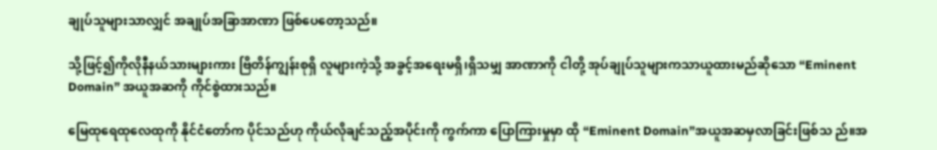ချုပ်သူများသာလျှင် အချုပ်အခြာအာဏာ ဖြစ်ပေတော့သည်။

သို့ဖြင့်၍ကိုလိုနီနယ်သားများကား ဗြိတိန်ကျွန်းစုရှိ လူများကဲ့သို့ အခွင့်အရေးမရှိ၊ရှိသမျှ အာဏာကို ငါတို့ အုပ်ချုပ်သူများကသာယူထားမည်ဆိုသော “Eminent Domain” အယူအဆကို ကိုင်စွဲထားသည်။

မြေထုရေထုလေထုကို နိုင်ငံတော်က ပိုင်သည်ဟု ကိုယ်လိုချင်သည့်အပိုင်းကို ကွက်ကာ ပြောကြားမှုမှာ ထို “Eminent Domain”အယူအဆမှလာခြင်းဖြစ်သ ည်။အ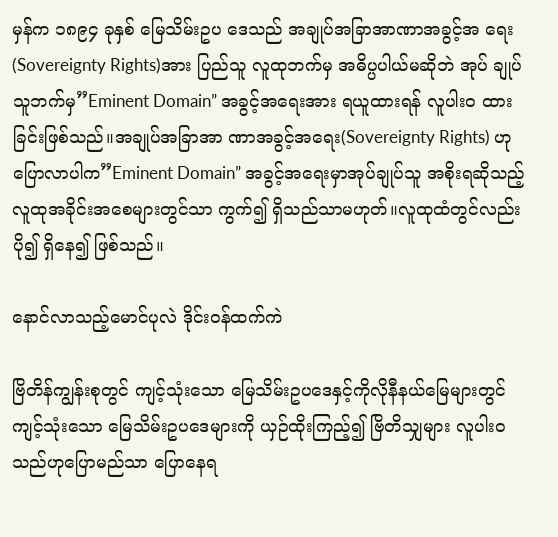မှန်က ၁၈၉၄ ခုနှစ် မြေသိမ်းဥပ ဒေသည် အချုပ်အခြာအာဏာအခွင့်အ ရေး(Sovereignty Rights)အား ပြည်သူ လူထုဘက်မှ အဓိပ္ပပါယ်မဆိုဘဲ အုပ် ချုပ်သူဘက်မှ”Eminent Domain” အခွင့်အရေးအား ရယူထားရန် လူပါးဝ ထားခြင်းဖြစ်သည်။အချုပ်အခြာအာ ဏာအခွင့်အရေး(Sovereignty Rights) ဟုပြောလာပါက”Eminent Domain” အခွင့်အရေးမှာအုပ်ချုပ်သူ အစိုးရဆိုသည့် လူထုအခိုင်းအစေများတွင်သာ ကွက်၍ ရှိသည်သာမဟုတ်။လူထုထံတွင်လည်း ပို၍ ရှိနေ၍ ဖြစ်သည်။

နောင်လာသည့်မောင်ပုလဲ ဒိုင်းဝန်ထက်ကဲ

ဗြိတိန်ကျွန်းစုတွင် ကျင့်သုံးသော မြေသိမ်းဥပဒေနှင့်ကိုလိုနီနယ်မြေများတွင် ကျင့်သုံးသော မြေသိမ်းဥပဒေများကို ယှဉ်ထိုးကြည့်၍ ဗြိတိသျှများ လူပါးဝသည်ဟုပြောမည်သာ ပြောနေရ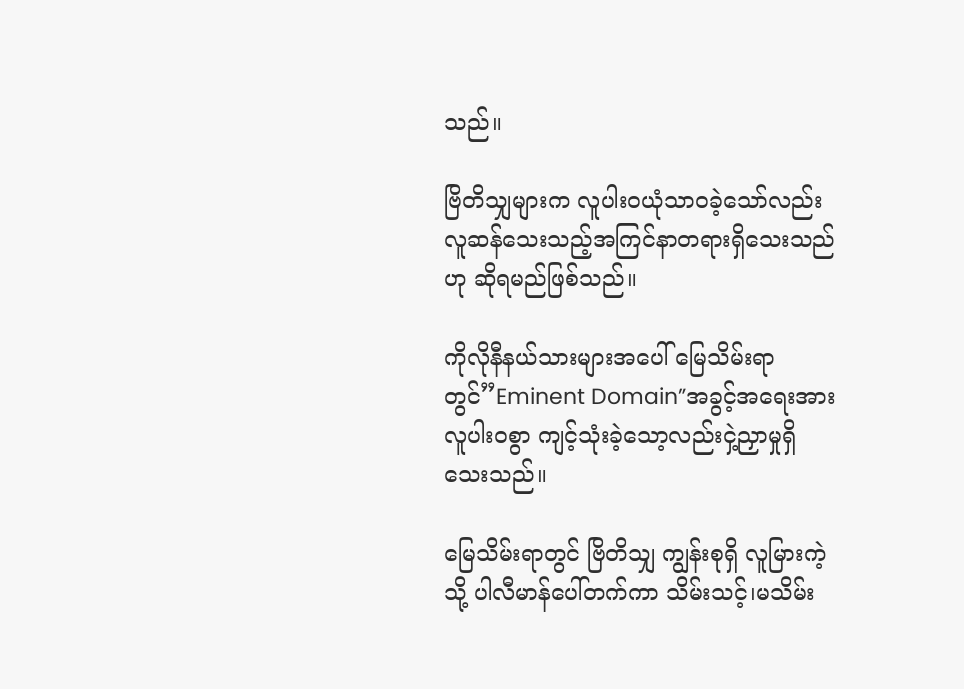သည်။

ဗြိတိသျှများက လူပါးဝယုံသာဝခဲ့သော်လည်း လူဆန်သေးသည့်အကြင်နာတရားရှိသေးသည်ဟု ဆိုရမည်ဖြစ်သည်။

ကိုလိုနီနယ်သားများအပေါ် မြေသိမ်းရာတွင်”Eminent Domain”အခွင့်အရေးအား လူပါးဝစွာ ကျင့်သုံးခဲ့သော့လည်းငှဲ့ညှာမှုရှိသေးသည်။

မြေသိမ်းရာတွင် ဗြိတိသျှ ကျွန်းစုရှိ လူမြားကဲ့သို့ ပါလီမာန်ပေါ်တက်ကာ သိမ်းသင့်၊မသိမ်း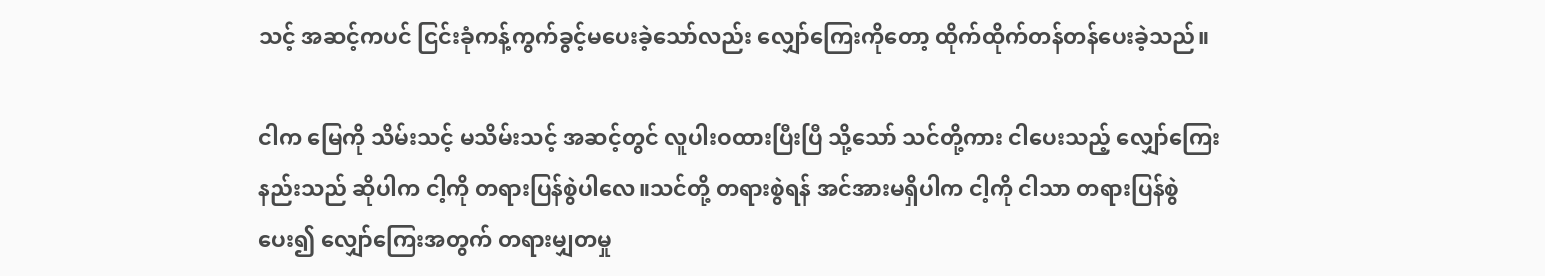သင့် အဆင့်ကပင် ငြင်းခုံကန့်ကွက်ခွင့်မပေးခဲ့သော်လည်း လျှော်ကြေးကိုတော့ ထိုက်ထိုက်တန်တန်ပေးခဲ့သည်။

ငါက မြေကို သိမ်းသင့် မသိမ်းသင့် အဆင့်တွင် လူပါးဝထားပြီးပြီ သို့သော် သင်တို့ကား ငါပေးသည့် လျှော်ကြေးနည်းသည် ဆိုပါက ငါ့ကို တရားပြန်စွဲပါလေ။သင်တို့ တရားစွဲရန် အင်အားမရှိပါက ငါ့ကို ငါသာ တရားပြန်စွဲပေး၍ လျှော်ကြေးအတွက် တရားမျှတမှု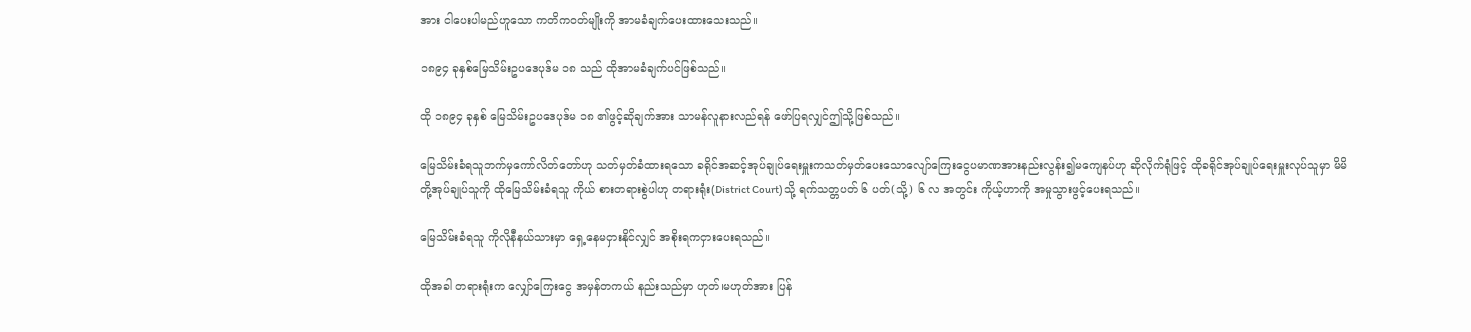အား ငါပေးပါမည်ဟူသော ကတိကဝတ်မျိုးကို အာမခံချက်ပေးထားသေးသည်။

၁၈၉၄ ခုနှစ်မြေသိမ်းဥပဒေပုဒ်မ ၁၈ သည် ထိုအာမခံချက်ပင်ဖြစ်သည်။

ထို ၁၈၉၄ ခုနှစ် မြေသိမ်းဥပဒေပုဒ်မ ၁၈ ၏ဖွင့်ဆိုချက်အား သာမန်လူနားလည်ရန် ဖော်ပြရလျှင်ဤသို့ဖြစ်သည်။

မြေသိမ်းခံရသူဘက်မှကော်လိတ်တော်ဟု သတ်မှတ်ခံထားရသော ခရိုင်အဆင့်အုပ်ချုပ်ရေးမှူးကသတ်မှတ်ပေးသောလျော်ကြေးငွေပမာဏအားနည်းလွန်း၍မကျေနပ်ဟု ဆိုလိုက်ရုံဖြင့် ထိုခရိုင်အုပ်ချုပ်ရေးမှူးလုပ်သူမှာ မိမိတို့အုပ်ချုပ်သူကို ထိုမြေသိမ်းခံရသူ ကိုယ် စားတရားစွဲပါဟု တရားရုံး(District Court)သို့ ရက်သတ္တပတ် ၆ ပတ်(သို့) ၆ လ အတွင်း ကိုယ့်ဟာကို အမှုသွားဖွင့်ပေးရသည်။

မြေသိမ်းခံရသူ ကိုလိုနီနယ်သားမှာ ရှေ့နေမငှားနိုင်လျှင် အစိုးရကငှားပေးရသည်။

ထိုအခါ တရားရုံးက လျှော်ကြေးငွေ အမှန်တကယ် နည်းသည်မှာ ဟုတ်၊မဟုတ်အား ပြန်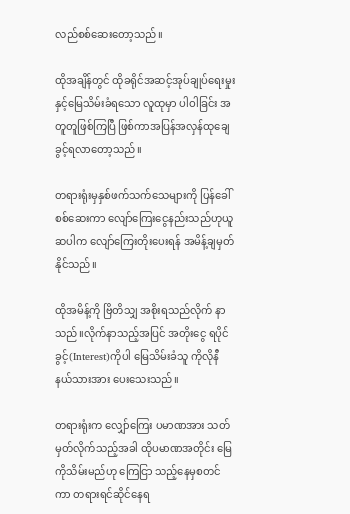လည်စစ်ဆေးတော့သည်။

ထိုအချိန်တွင် ထိုခရိုင်အဆင့်အုပ်ချုပ်ရေးမှုးနှင့်မြေသိမ်းခံရသော လူထုမှာ ပါဝါခြင်း အတူတူဖြစ်ကြပြီ ဖြစ်ကာအပြန်အလှန်ထုချေခွင့်ရလာတော့သည်။

တရားရုံးမှနှစ်ဖက်သက်သေများကို ပြန်ခေါ်စစ်ဆေးကာ လျော်ကြေးငွေနည်းသည်ဟုယူဆပါက လျော်ကြေးတိုးပေးရန် အမိန့်ချမှတ်နိုင်သည်။

ထိုအမိန့်ကို ဗြိတိသျှ အစိုးရသည်လိုက် နာသည်။လိုက်နာသည့်အပြင် အတိုးငွေ ရပိုင်ခွင့်(Interest)ကိုပါ မြေသိမ်းခံသူ ကိုလိုနီနယ်သားအား ပေးသေးသည်။

တရားရုံးက လျှော်ကြေး ပမာဏအား သတ်မှတ်လိုက်သည့်အခါ ထိုပမာဏအတိုင်း မြေကိုသိမ်းမည်ဟု ကြေငြာ သည့်နေမှစတင်ကာ တရားရင်ဆိုင်နေရ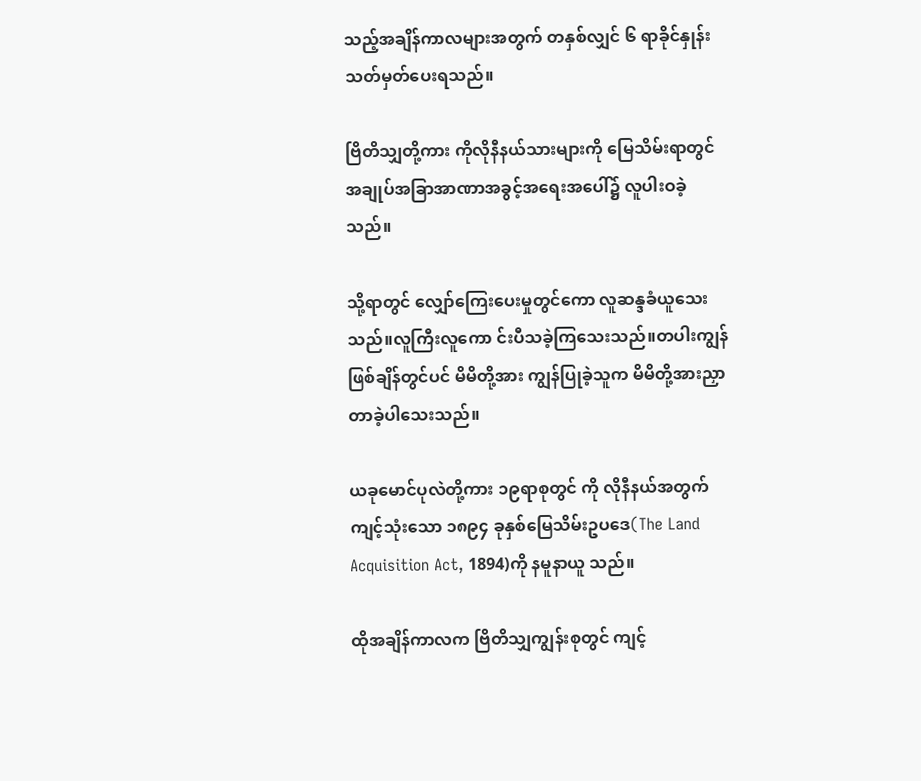သည့်အချိန်ကာလများအတွက် တနှစ်လျှင် ၆ ရာခိုင်နှုန်းသတ်မှတ်ပေးရသည်။

ဗြိတိသျှတို့ကား ကိုလိုနီနယ်သားများကို မြေသိမ်းရာတွင် အချုပ်အခြာအာဏာအခွင့်အရေးအပေါ်၌ လူပါးဝခဲ့သည်။

သို့ရာတွင် လျှော်ကြေးပေးမှုတွင်ကော လူဆန္ဒခံယူသေးသည်။လူကြီးလူကော င်းပီသခဲ့ကြသေးသည်။တပါးကျွန်ဖြစ်ချိန်တွင်ပင် မိမိတို့အား ကျွန်ပြုခဲ့သူက မိမိတို့အားညှာတာခဲ့ပါသေးသည်။

ယခုမောင်ပုလဲတို့ကား ၁၉ရာစုတွင် ကို လိုနီနယ်အတွက်ကျင့်သုံးသော ၁၈၉၄ ခုနှစ်မြေသိမ်းဥပဒေ(The Land Acquisition Act, 1894)ကို နမူနာယူ သည်။

ထိုအချိန်ကာလက ဗြိတိသျှကျွန်းစုတွင် ကျင့်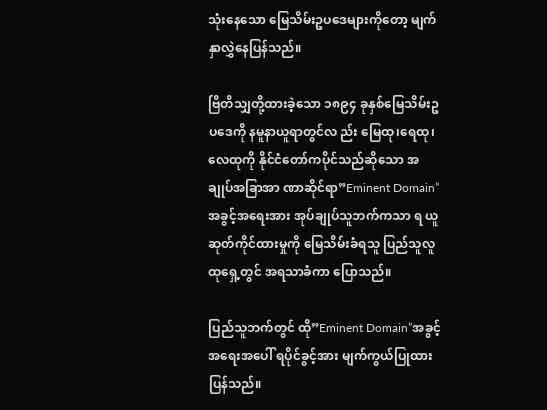သုံးနေသော မြေသိမ်းဥပဒေများကိုတော့ မျက်နှာလွှဲနေပြန်သည်။

ဗြိတိသျှတို့ထားခဲ့သော ၁၈၉၄ ခုနှစ်မြေသိမ်းဥပဒေကို နမူနာယူရာတွင်လ ည်း မြေထု၊ရေထု၊လေထုကို နိုင်ငံတော်ကပိုင်သည်ဆိုသော အချုပ်အခြာအာ ဏာဆိုင်ရာ”Eminent Domain”အခွင့်အရေးအား အုပ်ချုပ်သူဘက်ကသာ ရ ယူဆုတ်ကိုင်ထားမှုကို မြေသိမ်းခံရသူ ပြည်သူလူထုရှေ့တွင် အရသာခံကာ ပြောသည်။

ပြည်သူဘက်တွင် ထို”Eminent Domain”အခွင့်အရေးအပေါ် ရပိုင်ခွင့်အား မျက်ကွယ်ပြုထားပြန်သည်။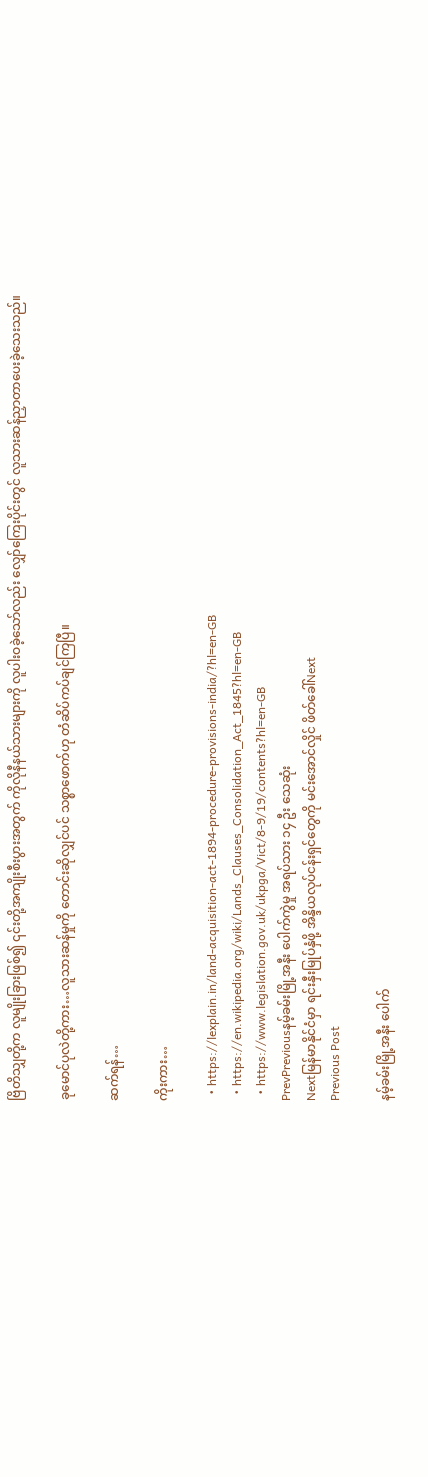ဗြိတိသျှတို့က လူမျိုးခြားဖြစ်၍ ၎င်းတို့အကျိုးစီးပွားအတွက် ကိုလိုနီနယ်သားများကို လူပါးဝခဲ့သော်လည်း လျှော်ကြေးပိုင်းတွင် လူသားဆန်ညှာတာပေးခဲ့သေးသည်။

ခုမောင်ပုလဲတို့ကား…လူသားဆန်မှုကို တောင်းဆိုလျှင်ပင် သစ္စာဖောက်ဟု တံဆိပ်ကပ်ချင်ကြပြီ။

ဆက်ရန်…

ကိုးကား…

  • https://lexplain.in/land-acquisition-act-1894-procedure-provisions-india/?hl=en-GB
  • https://en.wikipedia.org/wiki/Lands_Clauses_Consolidation_Act_1845?hl=en-GB
  • https://www.legislation.gov.uk/ukpga/Vict/8-9/19/contents?hl=en-GB
PrevPreviousနမ့်ခမ်းမြို့အနီး ပေါက်ကွဲမှု အရပ်သား ၁၄ ဦး သေဆုံး
Nextမြန်မာနိုင်ငံမှာ ရင်းနှီးမြုပ်နှံဖို့ အိန္ဒိယလုပ်ငန်းရှင်တွေကို မင်းအောင်လှိုင် ဖိတ်ခေါ်Next
Previous Post

နမ့်ခမ်းမြို့အနီး ပေါက်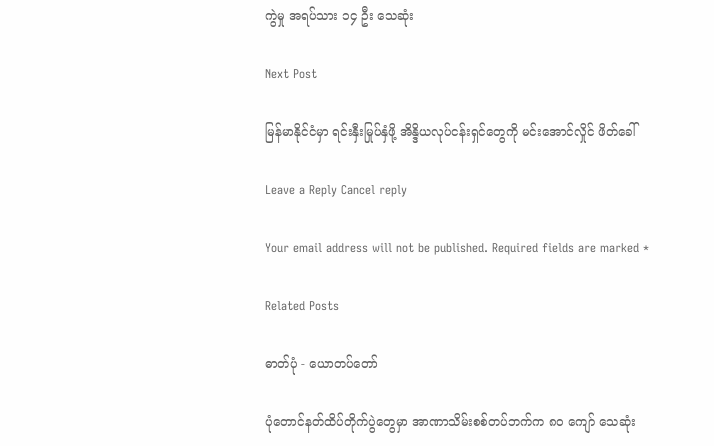ကွဲမှု အရပ်သား ၁၄ ဦး သေဆုံး

Next Post

မြန်မာနိုင်ငံမှာ ရင်းနှီးမြုပ်နှံဖို့ အိန္ဒိယလုပ်ငန်းရှင်တွေကို မင်းအောင်လှိုင် ဖိတ်ခေါ်

Leave a Reply Cancel reply

Your email address will not be published. Required fields are marked *

Related Posts

ဓာတ်ပုံ - ယောတပ်တော်

ပုံတောင်နတ်ထိပ်တိုက်ပွဲတွေမှာ အာဏာသိမ်းစစ်တပ်ဘက်က ၈၀ ကျော် သေဆုံး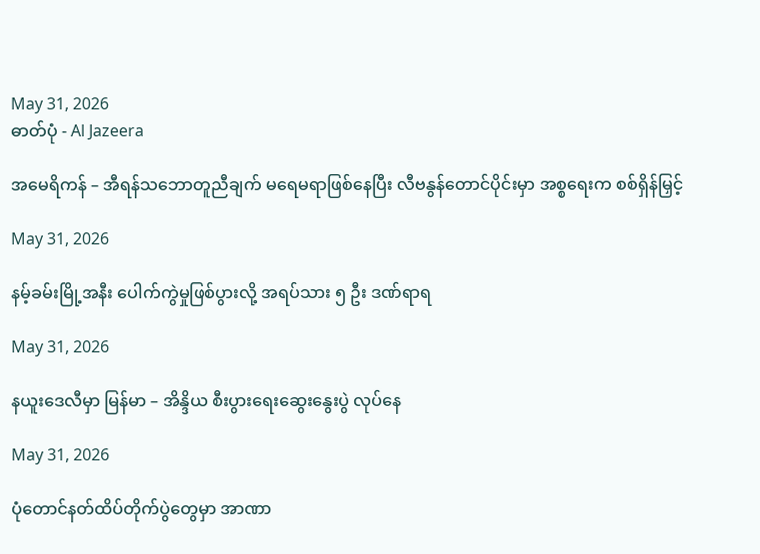May 31, 2026
ဓာတ်ပုံ - Al Jazeera

အမေရိကန် – အီရန်သဘောတူညီချက် မရေမရာဖြစ်နေပြီး လီဗနွန်တောင်ပိုင်းမှာ အစ္စရေးက စစ်ရှိန်မြှင့်

May 31, 2026

နမ့်ခမ်းမြို့အနီး ပေါက်ကွဲမှုဖြစ်ပွားလို့ အရပ်သား ၅ ဦး ဒဏ်ရာရ

May 31, 2026

နယူးဒေလီမှာ မြန်မာ – အိန္ဒိယ စီးပွားရေးဆွေးနွေးပွဲ လုပ်နေ

May 31, 2026

ပုံတောင်နတ်ထိပ်တိုက်ပွဲတွေမှာ အာဏာ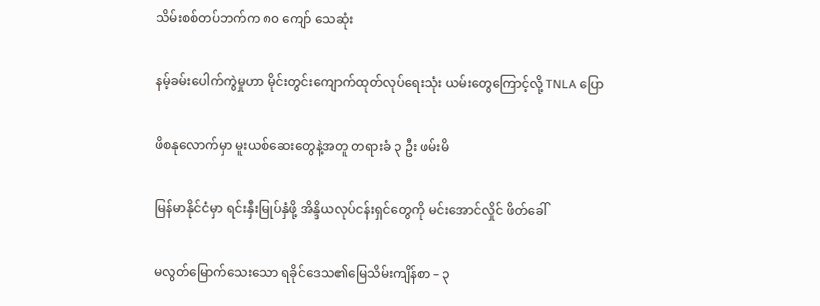သိမ်းစစ်တပ်ဘက်က ၈၀ ကျော် သေဆုံး

နမ့်ခမ်းပေါက်ကွဲမှုဟာ မိုင်းတွင်းကျောက်ထုတ်လုပ်ရေးသုံး ယမ်းတွေကြောင့်လို့ TNLA ပြော

ဖိစနုလောက်မှာ မူးယစ်ဆေးတွေနဲ့အတူ တရားခံ ၃ ဦး ဖမ်းမိ

မြန်မာနိုင်ငံမှာ ရင်းနှီးမြုပ်နှံဖို့ အိန္ဒိယလုပ်ငန်းရှင်တွေကို မင်းအောင်လှိုင် ဖိတ်ခေါ်

မလွတ်မြောက်သေးသော ရခိုင်ဒေသ၏မြေသိမ်းကျိန်စာ – ၃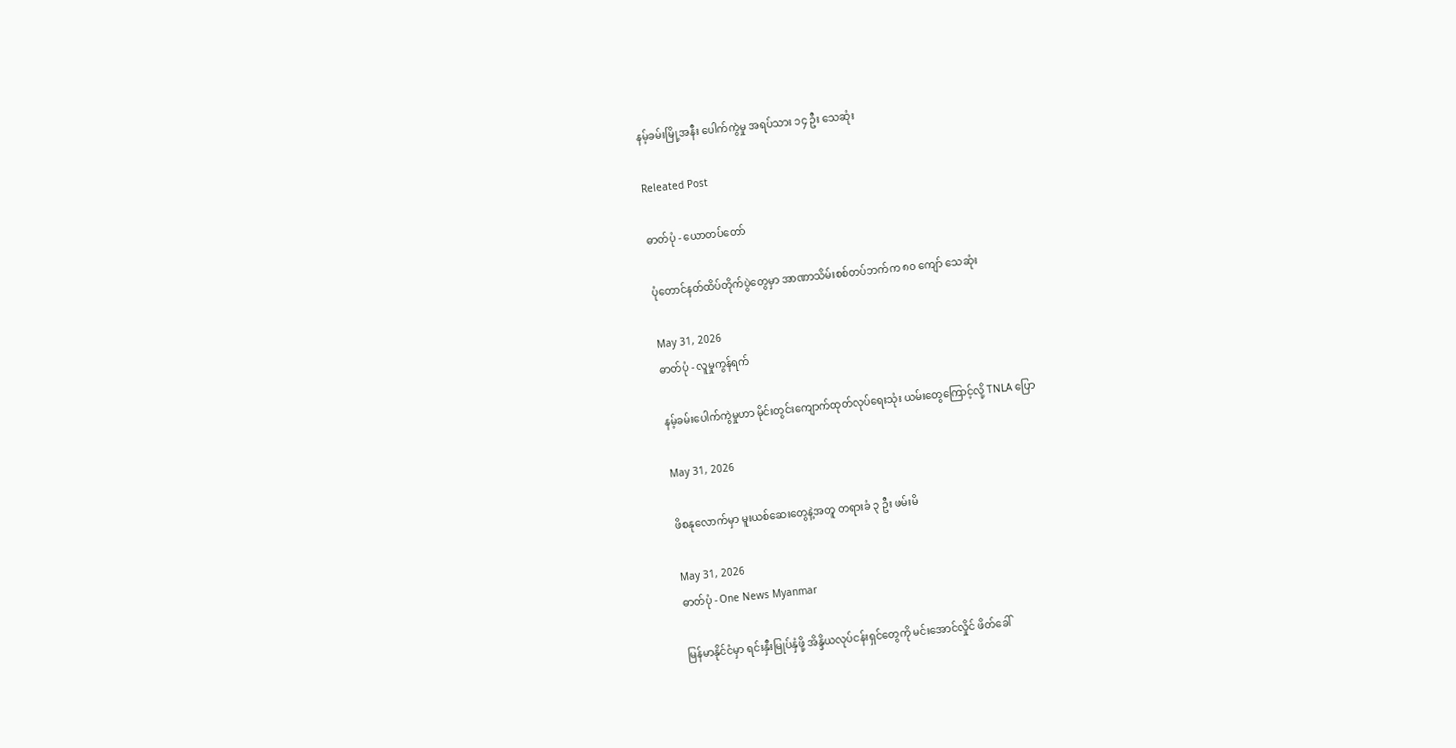နမ့်ခမ်းမြို့အနီး ပေါက်ကွဲမှု အရပ်သား ၁၄ ဦး သေဆုံး

Releated Post

ဓာတ်ပုံ - ယောတပ်တော်

ပုံတောင်နတ်ထိပ်တိုက်ပွဲတွေမှာ အာဏာသိမ်းစစ်တပ်ဘက်က ၈၀ ကျော် သေဆုံး

May 31, 2026
ဓာတ်ပုံ - လူမှုကွန်ရက်

နမ့်ခမ်းပေါက်ကွဲမှုဟာ မိုင်းတွင်းကျောက်ထုတ်လုပ်ရေးသုံး ယမ်းတွေကြောင့်လို့ TNLA ပြော

May 31, 2026

ဖိစနုလောက်မှာ မူးယစ်ဆေးတွေနဲ့အတူ တရားခံ ၃ ဦး ဖမ်းမိ

May 31, 2026
ဓာတ်ပုံ - One News Myanmar

မြန်မာနိုင်ငံမှာ ရင်းနှီးမြုပ်နှံဖို့ အိန္ဒိယလုပ်ငန်းရှင်တွေကို မင်းအောင်လှိုင် ဖိတ်ခေါ်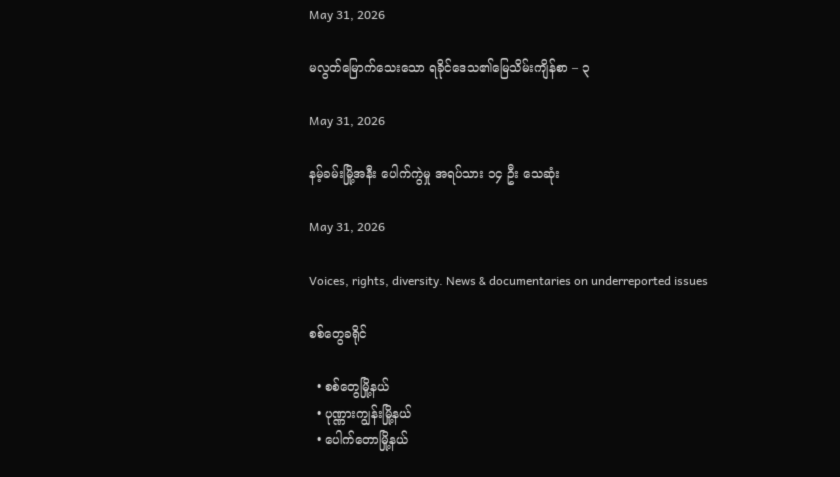May 31, 2026

မလွတ်မြောက်သေးသော ရခိုင်ဒေသ၏မြေသိမ်းကျိန်စာ – ၃

May 31, 2026

နမ့်ခမ်းမြို့အနီး ပေါက်ကွဲမှု အရပ်သား ၁၄ ဦး သေဆုံး

May 31, 2026

Voices, rights, diversity. News & documentaries on underreported issues

စစ်တွေခရိုင်

  • စစ်တွေမြို့နယ်
  • ပုဏ္ဏားကျွန်းမြို့နယ်
  • ပေါက်တောမြို့နယ်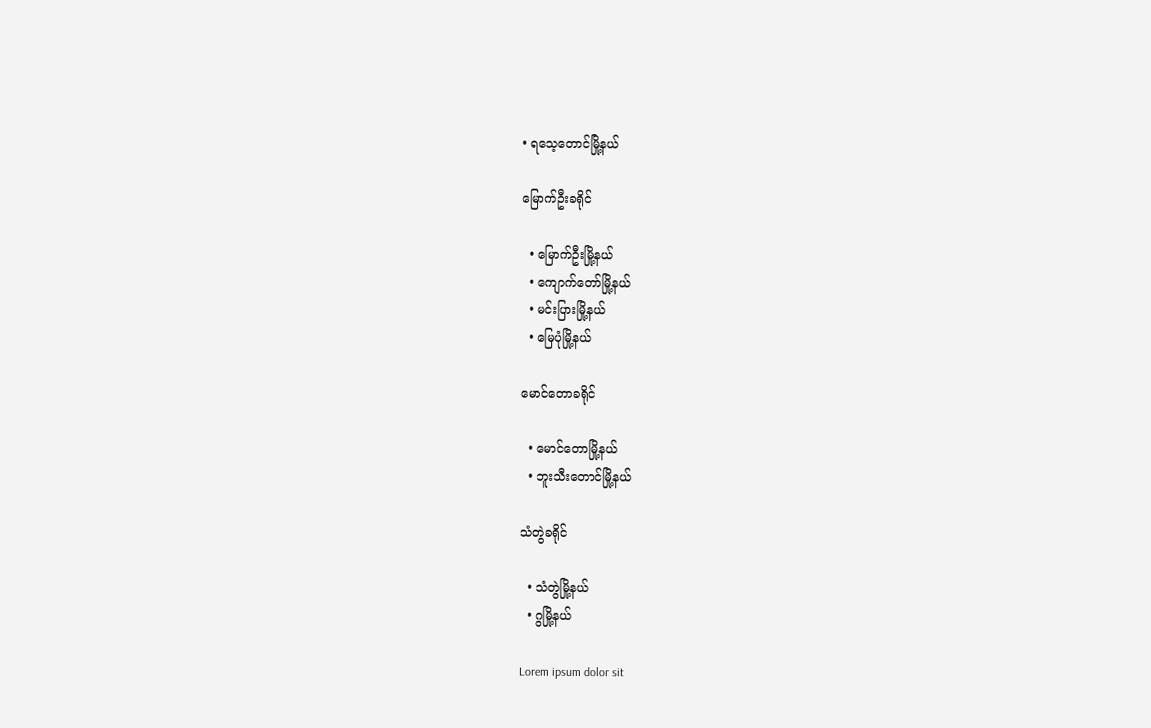• ရသေ့တောင်မြို့နယ်

မြောက်ဦးခရိုင်

  • မြောက်ဦးမြို့နယ်
  • ကျောက်တော်မြို့နယ်
  • မင်းပြားမြို့နယ်
  • မြေပုံမြို့နယ်

မောင်တောခရိုင်

  • မောင်တောမြို့နယ်
  • ဘူးသီးတောင်မြို့နယ်

သံတွဲခရိုင်

  • သံတွဲမြို့နယ်
  • ဂွမြို့နယ်

Lorem ipsum dolor sit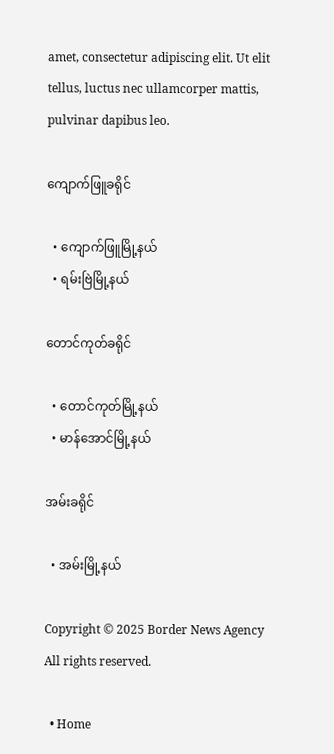amet, consectetur adipiscing elit. Ut elit tellus, luctus nec ullamcorper mattis, pulvinar dapibus leo.

ကျောက်ဖြူခရိုင်

  • ကျောက်ဖြူမြို့နယ်
  • ရမ်းဗြဲမြို့နယ်

တောင်ကုတ်ခရိုင်

  • တောင်ကုတ်မြို့နယ်
  • မာန်အောင်မြို့နယ်

အမ်းခရိုင်

  • အမ်းမြို့နယ်

Copyright © 2025 Border News Agency All rights reserved.

  • Home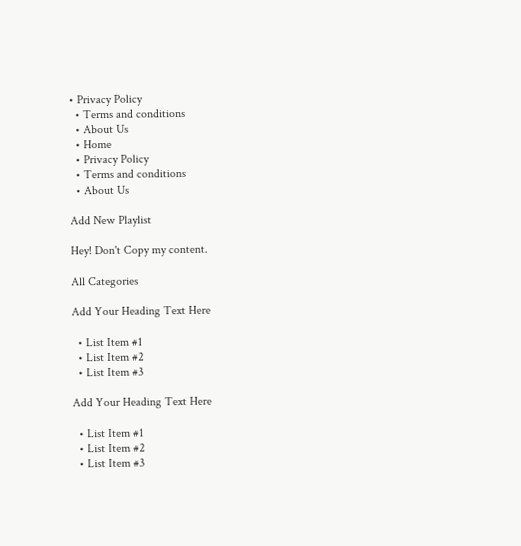• Privacy Policy
  • Terms and conditions
  • About Us
  • Home
  • Privacy Policy
  • Terms and conditions
  • About Us

Add New Playlist

Hey! Don't Copy my content.

All Categories

Add Your Heading Text Here

  • List Item #1
  • List Item #2
  • List Item #3

Add Your Heading Text Here

  • List Item #1
  • List Item #2
  • List Item #3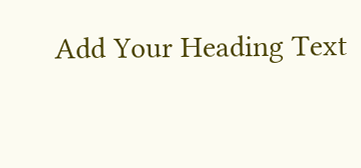Add Your Heading Text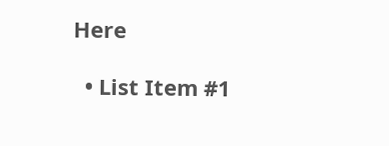Here

  • List Item #1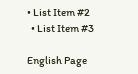• List Item #2
  • List Item #3

English Page